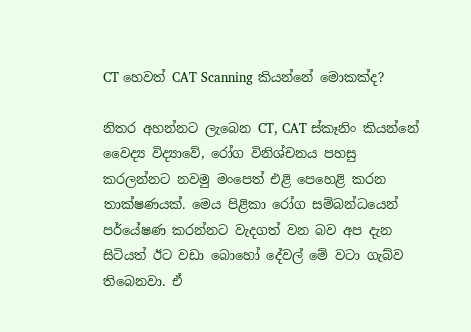CT හෙවත් CAT Scanning කියන්නේ මොකක්ද?

නිතර අහන්නට ලැබෙන CT, CAT ස්කෑනිං කියන්නේ වෛද්‍ය විද්‍යාවේ, රෝග විනිශ්චනය පහසු කරලන්නට නවමු මංපෙත් එළි පෙහෙළි කරන තාක්ෂණයක්. මෙය පිළිකා රෝග සම්බන්ධයෙන් පර්යේෂණ කරන්නට වැදගත් වන බව අප දැන සිටියත් ඊට වඩා බොහෝ දේවල් මේ වටා ගැබ්ව තිබෙනවා. ඒ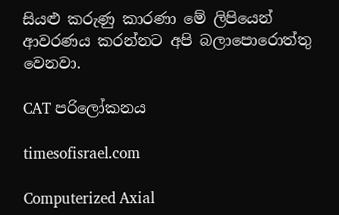සියළු කරුණු කාරණා මේ ලිපියෙන් ආවරණය කරන්නට අපි බලාපොරොත්තු වෙනවා.

CAT පරිලෝකනය

timesofisrael.com

Computerized Axial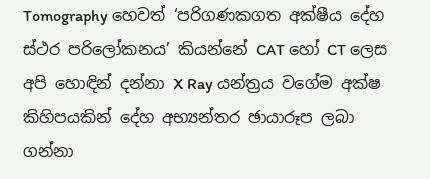Tomography හෙවත් ‘පරිගණකගත අක්ෂීය දේහ ස්ථර පරිලෝකනය’ කියන්නේ CAT හෝ CT ලෙස අපි හොඳින් දන්නා X Ray යන්ත්‍රය වගේම අක්ෂ කිහිපයකින් දේහ අභ්‍යන්තර ඡායාරූප ලබා ගන්නා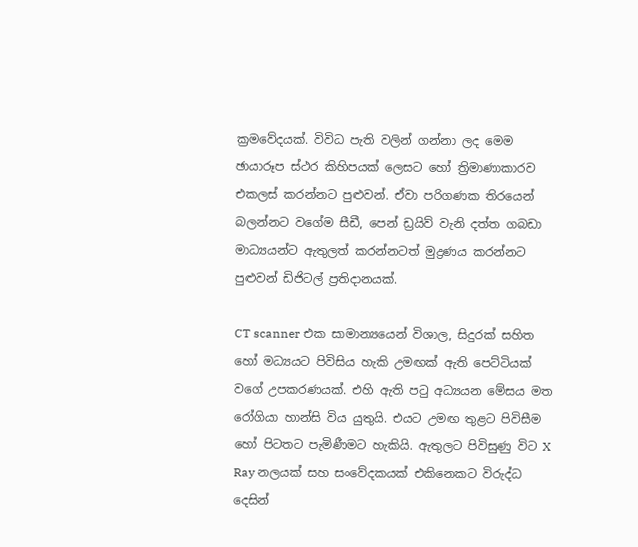ක්‍රමවේදයක්. විවිධ පැති වලින් ගන්නා ලද මෙම ඡායාරූප ස්ථර කිහිපයක් ලෙසට හෝ ත්‍රිමාණාකාරව එකලස් කරන්නට පුළුවන්. ඒවා පරිගණක තිරයෙන් බලන්නට වගේම සීඩී, පෙන් ඩ්‍රයිව් වැනි දත්ත ගබඩා මාධ්‍යයන්ට ඇතුලත් කරන්නටත් මුද්‍රණය කරන්නට පුළුවන් ඩිජිටල් ප්‍රතිදානයක්.

CT scanner එක සාමාන්‍යයෙන් විශාල, සිදුරක් සහිත හෝ මධ්‍යයට පිවිසිය හැකි උමඟක් ඇති පෙට්ටියක් වගේ උපකරණයක්. එහි ඇති පටු අධ්‍යයන මේසය මත රෝගියා හාන්සි විය යුතුයි. එයට උමඟ තුළට පිවිසීම හෝ පිටතට පැමිණීමට හැකියි. ඇතුලට පිවිසුණු විට X Ray නලයක් සහ සංවේදකයක් එකිනෙකට විරුද්ධ දෙසින්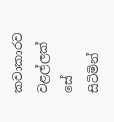කවාකාරව වළල්ලක් සේ සිටිමින්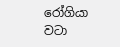රෝගියා වටා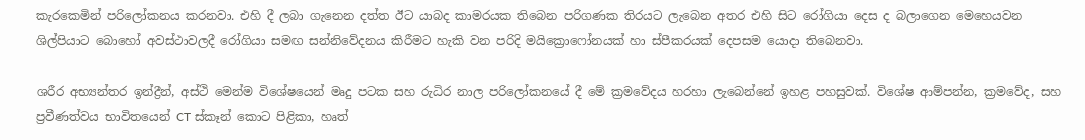කැරකෙමින් පරිලෝකනය කරනවා. එහි දී ලබා ගැනෙන දත්ත ඊට යාබද කාමරයක තිබෙන පරිගණක තිරයට ලැබෙන අතර එහි සිට රෝගියා දෙස ද බලාගෙන මෙහෙයවන ශිල්පියාට බොහෝ අවස්ථාවලදී රෝගියා සමඟ සන්නිවේදනය කිරීමට හැකි වන පරිදි මයික්‍රොෆෝනයක් හා ස්පීකරයක් දෙපසම යොදා තිබෙනවා.

ශරීර අභ්‍යන්තර ඉන්ද්‍රීන්, අස්ථි මෙන්ම විශේෂයෙන් මෘදු පටක සහ රුධිර නාල පරිලෝකනයේ දී මේ ක්‍රමවේදය හරහා ලැබෙන්නේ ඉහළ පහසුවක්. විශේෂ ආම්පන්න, ක්‍රමවේද, සහ ප්‍රවීණත්වය භාවිතයෙන් CT ස්කෑන් කොට පිළිකා, හෘත්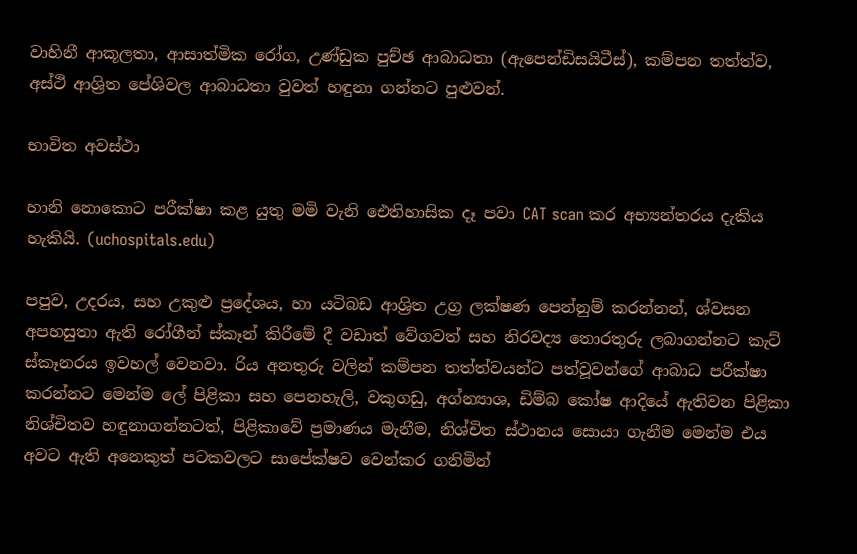වාහිනී ආකූලතා, ආසාත්මික රෝග, උණ්ඩුක පුච්ඡ ආබාධතා (ඇපෙන්ඩිසයිටීස්), කම්පන තත්ත්ව, අස්ථි ආශ්‍රිත පේශිවල ආබාධතා වුවත් හඳුනා ගන්නට පුළුවන්.

භාවිත අවස්ථා

හානි නොකොට පරීක්ෂා කළ යුතු මමි වැනි ඓතිහාසික දෑ පවා CAT scan කර අභ්‍යන්තරය දැකිය හැකියි. (uchospitals.edu)

පපුව, උදරය, සහ උකුළු ප්‍රදේශය, හා යටිබඩ ආශ්‍රිත උග්‍ර ලක්ෂණ පෙන්නුම් කරන්නන්, ශ්වසන අපහසුතා ඇති රෝගීන් ස්කෑන් කිරීමේ දී වඩාත් වේගවත් සහ නිරවද්‍ය තොරතුරු ලබාගන්නට කැට් ස්කෑනරය ඉවහල් වෙනවා. රිය අනතුරු වලින් කම්පන තත්ත්වයන්ට පත්වූවන්ගේ ආබාධ පරීක්ෂා කරන්නට මෙන්ම ලේ පිළිකා සහ පෙනහැලි, වකුගඩු, අග්න්‍යාශ, ඩිම්බ කෝෂ ආදියේ ඇතිවන පිළිකා නිශ්චිතව හඳුනාගන්නටත්, පිළිකාවේ ප්‍රමාණය මැනීම, නිශ්චිත ස්ථානය සොයා ගැනීම මෙන්ම එය අවට ඇති අනෙකුත් පටකවලට සාපේක්ෂව වෙන්කර ගනිමින්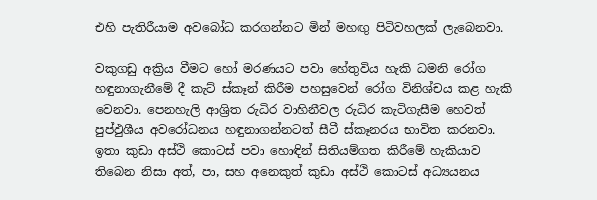එහි පැතිරීයාම අවබෝධ කරගන්නට මින් මහඟු පිටිවහලක් ලැබෙනවා.

වකුගඩු අක්‍රිය වීමට හෝ මරණයට පවා හේතුවිය හැකි ධමනි රෝග හඳුනාගැනීමේ දී කැට් ස්කෑන් කිරීම පහසුවෙන් රෝග විනිශ්චය කළ හැකි වෙනවා. පෙනහැලි ආශ්‍රිත රුධිර වාහිනීවල රුධිර කැටිගැසීම හෙවත් පුප්ඵුශීය අවරෝධනය හඳුනාගන්නටත් සීටී ස්කෑනරය භාවිත කරනවා. ඉතා කුඩා අස්ථි කොටස් පවා හොඳින් සිතියම්ගත කිරීමේ හැකියාව තිබෙන නිසා අත්, පා, සහ අනෙකුත් කුඩා අස්ථි කොටස් අධ්‍යයනය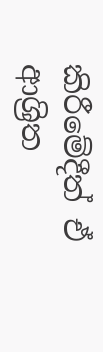කිරීමේදීත් ඒ ආශ්‍රිත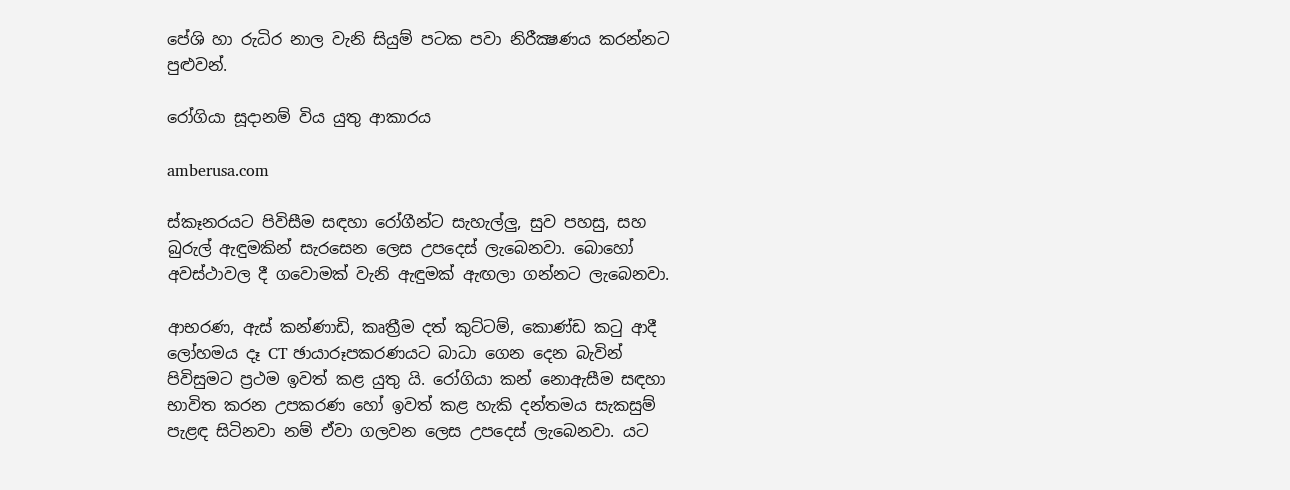පේශි හා රුධිර නාල වැනි සියුම් පටක පවා නිරීක්‍ෂණය කරන්නට පුළුවන්.

රෝගියා සූදානම් විය යුතු ආකාරය

amberusa.com

ස්කෑනරයට පිවිසීම සඳහා රෝගීන්ට සැහැල්ලු, සුව පහසු, සහ බුරුල් ඇඳුමකින් සැරසෙන ලෙස උපදෙස් ලැබෙනවා. බොහෝ අවස්ථාවල දී ගවොමක් වැනි ඇඳුමක් ඇඟලා ගන්නට ලැබෙනවා.

ආභරණ, ඇස් කන්ණාඩි, කෘත්‍රීම දත් කුට්ටම්, කොණ්ඩ කටු ආදී ලෝහමය දෑ CT ඡායාරූපකරණයට බාධා ගෙන දෙන බැවින් පිවිසුමට ප්‍රථම ඉවත් කළ යුතු යි. රෝගියා කන් නොඇසීම සඳහා භාවිත කරන උපකරණ හෝ ඉවත් කළ හැකි දන්තමය සැකසුම් පැළඳ සිටිනවා නම් ඒවා ගලවන ලෙස උපදෙස් ලැබෙනවා. යට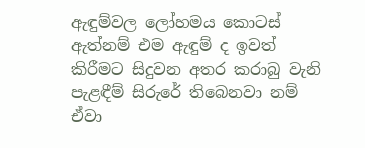ඇඳුම්වල ලෝහමය කොටස් ඇත්නම් එම ඇඳුම් ද ඉවත් කිරීමට සිදුවන අතර කරාබු වැනි පැළඳීම් සිරුරේ තිබෙනවා නම් ඒවා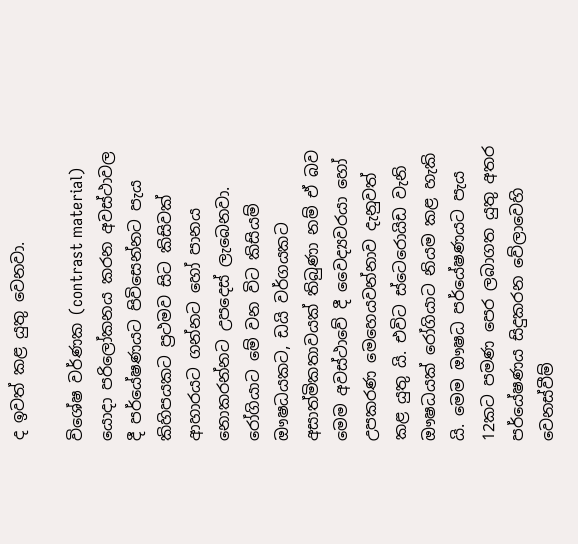ද ඉවත් කළ යුතු වෙනවා.

විශේෂ වර්ණක (contrast material) යොදා පරිලෝකනය කරන අවස්ථාවල දී පර්යේෂණයට පිවිසෙන්නට පැය කිහිපයකට ප්‍රථමව සිට කිසිවක් ආහාරයට ගන්නට හෝ පානය නොකරන්නට උපදෙස් ලැබෙනවා. රෝගියාට මේ වන විට කිසියම් ඖෂධයකට, ඩයි වර්ගයකට අසාත්මිකතාවයක් තිබුණා නම් ඒ බව මෙම අවස්ථාවේ දී වෛද්‍යවරයා හෝ උපකරණ මෙහෙයවන්නාව දැනුවත් කළ යුතු යි. එවිට ස්ටෙරොයිඩ වැනි ඖෂධයක් රෝගියාට නියම කළ හැකි යි. මෙම ඖෂධ පර්යේෂණයට පැය 12කට පමණ පෙර ලබාගත යුතු අතර පර්යේෂණය සිදුකරන වේලාවෙහි වෙනස්වීම්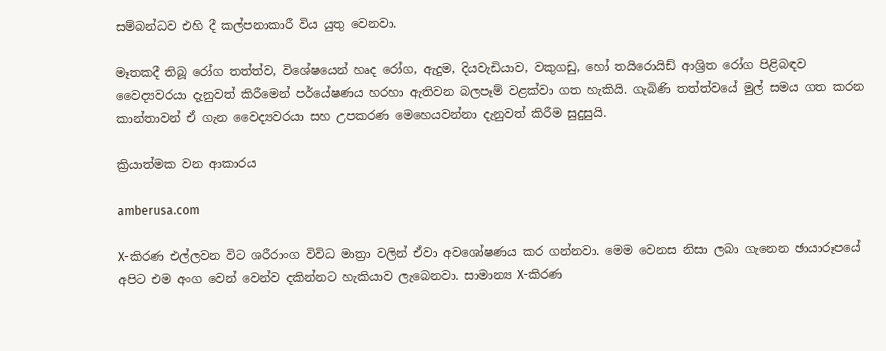සම්බන්ධව එහි දී කල්පනාකාරී විය යුතු වෙනවා.

මෑතකදී තිබූ රෝග තත්ත්ව, විශේෂයෙන් හෘද රෝග, ඇදුම, දියවැඩියාව, වකුගඩු, හෝ තයිරොයිඩ් ආශ්‍රිත රෝග පිළිබඳව වෛද්‍යවරයා දැනුවත් කිරීමෙන් පර්යේෂණය හරහා ඇතිවන බලපෑම් වළක්වා ගත හැකියි. ගැබිණි තත්ත්වයේ මුල් සමය ගත කරන කාන්තාවන් ඒ ගැන වෛද්‍යවරයා සහ උපකරණ මෙහෙයවන්නා දැනුවත් කිරීම සුදුසුයි.

ක්‍රියාත්මක වන ආකාරය

amberusa.com

X-කිරණ එල්ලවන විට ශරීරාංග විවිධ මාත්‍රා වලින් ඒවා අවශෝෂණය කර ගන්නවා. මෙම වෙනස නිසා ලබා ගැනෙන ඡායාරූපයේ අපිට එම අංග වෙන් වෙන්ව දකින්නට හැකියාව ලැබෙනවා. සාමාන්‍ය X-කිරණ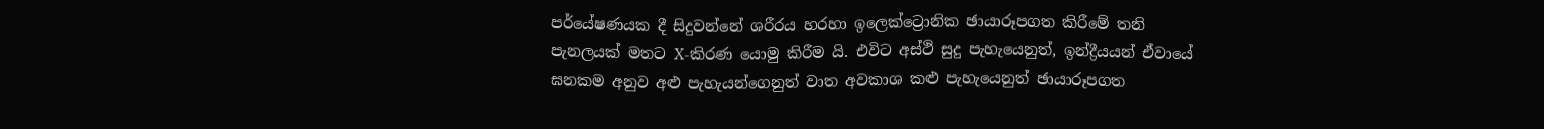පර්යේෂණයක දී සිදුවන්නේ ශරීරය හරහා ඉලෙක්ට්‍රොනික ඡායාරූපගත කිරීමේ තනි පැනලයක් මතට X-කිරණ යොමු කිරීම යි. එවිට අස්ථි සුදු පැහැයෙනුත්, ඉන්ද්‍රීයයන් ඒවායේ ඝනකම අනුව අළු පැහැයන්ගෙනුත් වාත අවකාශ කළු පැහැයෙනුත් ඡායාරූපගත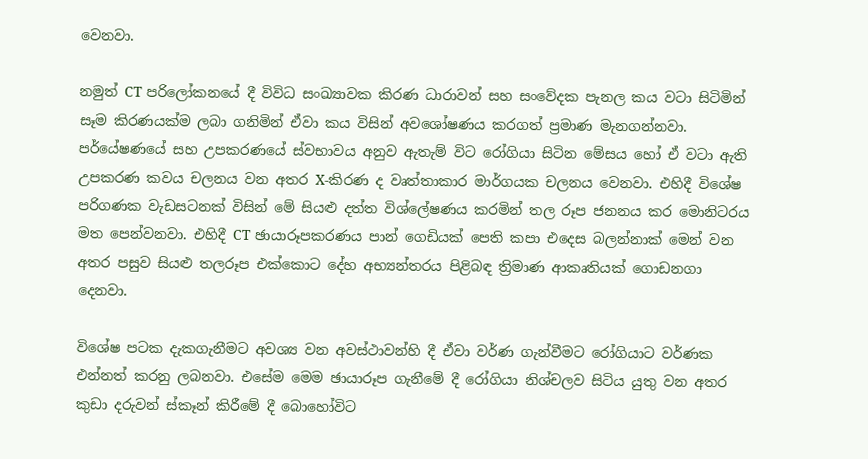වෙනවා.

නමුත් CT පරිලෝකනයේ දී විවිධ සංඛ්‍යාවක කිරණ ධාරාවන් සහ සංවේදක පැනල කය වටා සිටිමින් සෑම කිරණයක්ම ලබා ගනිමින් ඒවා කය විසින් අවශෝෂණය කරගත් ප්‍රමාණ මැනගන්නවා. පර්යේෂණයේ සහ උපකරණයේ ස්වභාවය අනුව ඇතැම් විට රෝගියා සිටින මේසය හෝ ඒ වටා ඇති උපකරණ කවය චලනය වන අතර X-කිරණ ද වෘත්තාකාර මාර්ගයක චලනය වෙනවා. එහිදී විශේෂ පරිගණක වැඩසටනක් විසින් මේ සියළු දත්ත විශ්ලේෂණය කරමින් තල රූප ජනනය කර මොනිටරය මත පෙන්වනවා. එහිදී CT ඡායාරූපකරණය පාන් ගෙඩියක් පෙති කපා එදෙස බලන්නාක් මෙන් වන අතර පසුව සියළු තලරූප එක්කොට දේහ අභ්‍යන්තරය පිළිබඳ ත්‍රිමාණ ආකෘතියක් ගොඩනගා දෙනවා.

විශේෂ පටක දැකගැනීමට අවශ්‍ය වන අවස්ථාවන්හි දී ඒවා වර්ණ ගැන්වීමට රෝගියාට වර්ණක එන්නත් කරනු ලබනවා. එසේම මෙම ඡායාරූප ගැනීමේ දී රෝගියා නිශ්චලව සිටිය යුතු වන අතර කුඩා දරුවන් ස්කෑන් කිරීමේ දී බොහෝවිට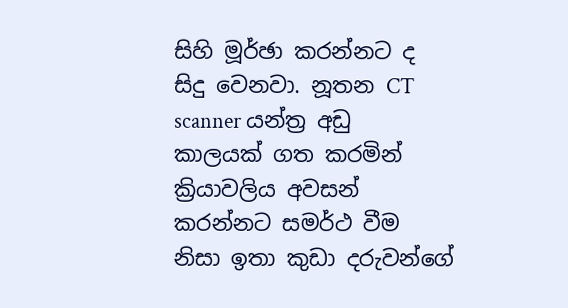සිහි මූර්ඡා කරන්නට ද සිදු වෙනවා. නූතන CT scanner යන්ත්‍ර අඩු කාලයක් ගත කරමින් ක්‍රියාවලිය අවසන් කරන්නට සමර්ථ වීම නිසා ඉතා කුඩා දරුවන්ගේ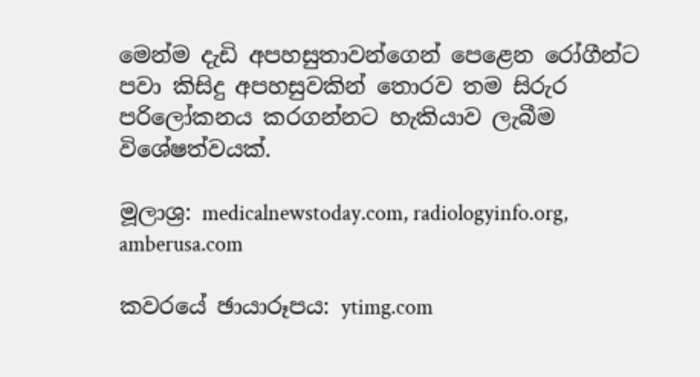මෙන්ම දැඩි අපහසුතාවන්ගෙන් පෙළෙන රෝගීන්ට පවා කිසිදු අපහසුවකින් තොරව තම සිරුර පරිලෝකනය කරගන්නට හැකියාව ලැබීම විශේෂත්වයක්.

මූලාශ්‍ර: medicalnewstoday.com, radiologyinfo.org, amberusa.com

කවරයේ ඡායාරූපය: ytimg.com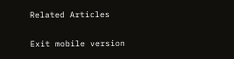Related Articles

Exit mobile version